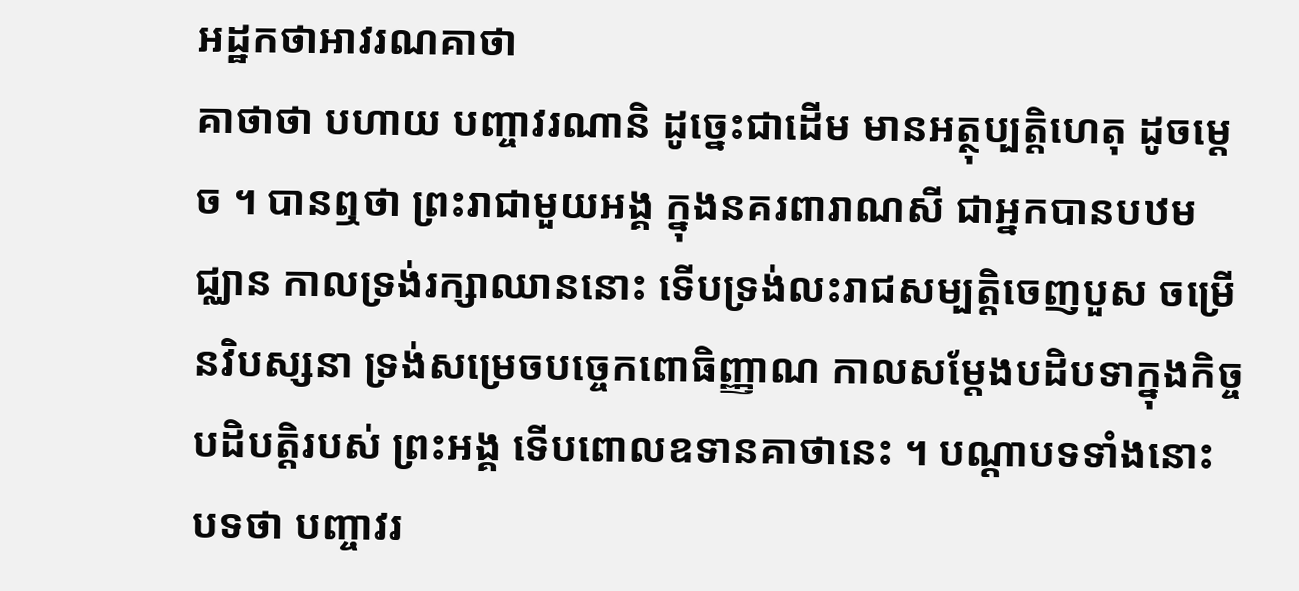អដ្ឋកថាអាវរណគាថា
គាថាថា បហាយ បញ្ចាវរណានិ ដូច្នេះជាដើម មានអត្ថុប្បត្តិហេតុ ដូចម្តេច ។ បានឮថា ព្រះរាជាមួយអង្គ ក្នុងនគរពារាណសី ជាអ្នកបានបឋមជ្ឈាន កាលទ្រង់រក្សាឈាននោះ ទើបទ្រង់លះរាជសម្បត្តិចេញបួស ចម្រើនវិបស្សនា ទ្រង់សម្រេចបច្ចេកពោធិញ្ញាណ កាលសម្តែងបដិបទាក្នុងកិច្ចបដិបត្តិរបស់ ព្រះអង្គ ទើបពោលឧទានគាថានេះ ។ បណ្តាបទទាំងនោះ បទថា បញ្ចាវរ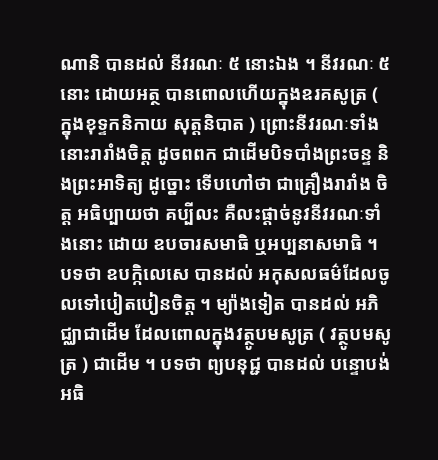ណានិ បានដល់ នីវរណៈ ៥ នោះឯង ។ នីវរណៈ ៥ នោះ ដោយអត្ថ បានពោលហើយក្នុងឧរគសូត្រ ( ក្នុងខុទ្ទកនិកាយ សុត្តនិបាត ) ព្រោះនីវរណៈទាំងនោះរារាំងចិត្ត ដូចពពក ជាដើមបិទបាំងព្រះចន្ទ និងព្រះអាទិត្យ ដូច្នោះ ទើបហៅថា ជាគ្រឿងរារាំង ចិត្ត អធិប្បាយថា គប្បីលះ គឺលះផ្តាច់នូវនីវរណៈទាំងនោះ ដោយ ឧបចារសមាធិ ឬអប្បនាសមាធិ ។ បទថា ឧបក្កិលេសេ បានដល់ អកុសលធម៌ដែលចូលទៅបៀតបៀនចិត្ត ។ ម្យ៉ាងទៀត បានដល់ អភិជ្ឈាជាដើម ដែលពោលក្នុងវត្ថូបមសូត្រ ( វត្ថូបមសូត្រ ) ជាដើម ។ បទថា ព្យបនុជ្ជ បានដល់ បន្ទោបង់ អធិ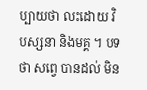ប្បាយថា លះដោយ វិបស្សនា និងមគ្គ ។ បទថា សព្វេ បានដល់ មិន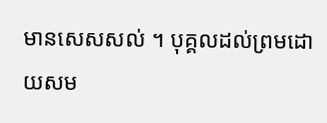មានសេសសល់ ។ បុគ្គលដល់ព្រមដោយសម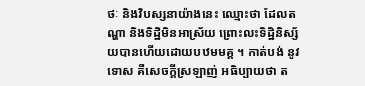ថៈ និងវិបស្សនាយ៉ាងនេះ ឈ្មោះថា ដែលតណ្ហា និងទិដ្ឋិមិនអាស្រ័យ ព្រោះលះទិដ្ឋិនិស្ស័យបានហើយដោយបឋមមគ្គ ។ កាត់បង់ នូវទោស គឺសេចក្តីស្រឡាញ់ អធិប្បាយថា ត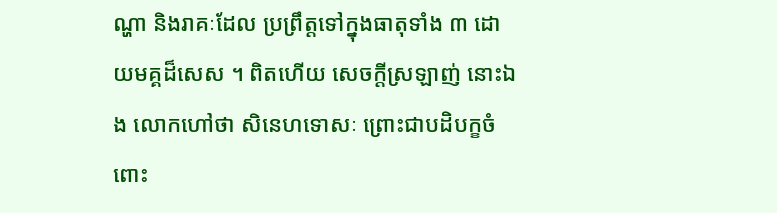ណ្ហា និងរាគៈដែល ប្រព្រឹត្តទៅក្នុងធាតុទាំង ៣ ដោយមគ្គដ៏សេស ។ ពិតហើយ សេចក្តីស្រឡាញ់ នោះឯង លោកហៅថា សិនេហទោសៈ ព្រោះជាបដិបក្ខចំពោះ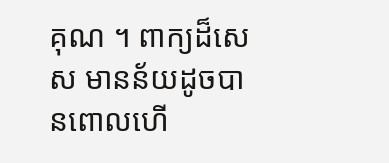គុណ ។ ពាក្យដ៏សេស មានន័យដូចបានពោលហើ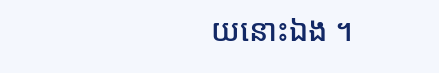យនោះឯង ។